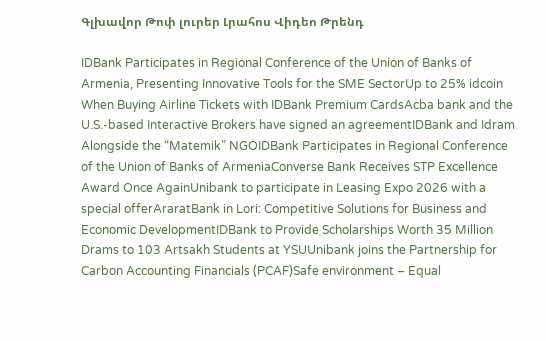Գլխավոր Թոփ լուրեր Լրահոս Վիդեո Թրենդ

IDBank Participates in Regional Conference of the Union of Banks of Armenia, Presenting Innovative Tools for the SME SectorUp to 25% idcoin When Buying Airline Tickets with IDBank Premium CardsAcba bank and the U.S.-based Interactive Brokers have signed an agreementIDBank and Idram Alongside the “Matemik” NGOIDBank Participates in Regional Conference of the Union of Banks of ArmeniaConverse Bank Receives STP Excellence Award Once AgainUnibank to participate in Leasing Expo 2026 with a special offerAraratBank in Lori: Competitive Solutions for Business and Economic DevelopmentIDBank to Provide Scholarships Worth 35 Million Drams to 103 Artsakh Students at YSUUnibank joins the Partnership for Carbon Accounting Financials (PCAF)Safe environment – Equal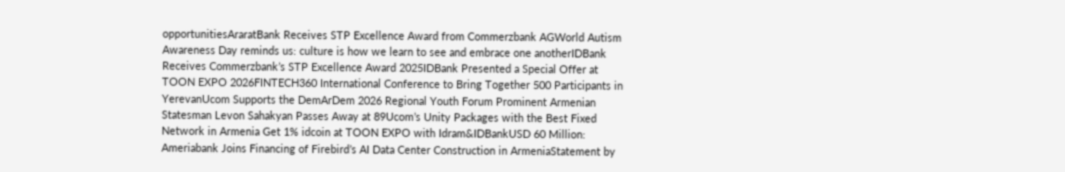opportunitiesAraratBank Receives STP Excellence Award from Commerzbank AGWorld Autism Awareness Day reminds us: culture is how we learn to see and embrace one anotherIDBank Receives Commerzbank’s STP Excellence Award 2025IDBank Presented a Special Offer at TOON EXPO 2026FINTECH360 International Conference to Bring Together 500 Participants in YerevanUcom Supports the DemArDem 2026 Regional Youth Forum Prominent Armenian Statesman Levon Sahakyan Passes Away at 89Ucom’s Unity Packages with the Best Fixed Network in Armenia Get 1% idcoin at TOON EXPO with Idram&IDBankUSD 60 Million: Ameriabank Joins Financing of Firebird’s AI Data Center Construction in ArmeniaStatement by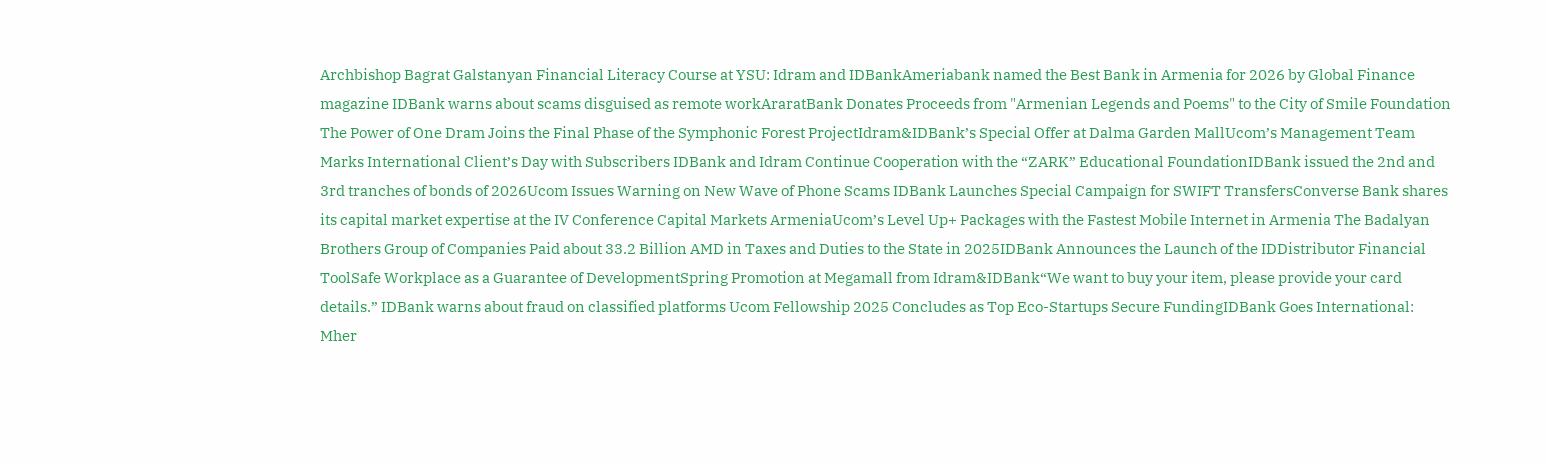Archbishop Bagrat Galstanyan Financial Literacy Course at YSU: Idram and IDBankAmeriabank named the Best Bank in Armenia for 2026 by Global Finance magazine IDBank warns about scams disguised as remote workAraratBank Donates Proceeds from "Armenian Legends and Poems" to the City of Smile Foundation The Power of One Dram Joins the Final Phase of the Symphonic Forest ProjectIdram&IDBank’s Special Offer at Dalma Garden MallUcom’s Management Team Marks International Client’s Day with Subscribers IDBank and Idram Continue Cooperation with the “ZARK” Educational FoundationIDBank issued the 2nd and 3rd tranches of bonds of 2026Ucom Issues Warning on New Wave of Phone Scams IDBank Launches Special Campaign for SWIFT TransfersConverse Bank shares its capital market expertise at the IV Conference Capital Markets ArmeniaUcom’s Level Up+ Packages with the Fastest Mobile Internet in Armenia The Badalyan Brothers Group of Companies Paid about 33.2 Billion AMD in Taxes and Duties to the State in 2025IDBank Announces the Launch of the IDDistributor Financial ToolSafe Workplace as a Guarantee of DevelopmentSpring Promotion at Megamall from Idram&IDBank“We want to buy your item, please provide your card details.” IDBank warns about fraud on classified platforms Ucom Fellowship 2025 Concludes as Top Eco-Startups Secure FundingIDBank Goes International: Mher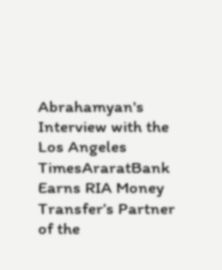Abrahamyan's Interview with the Los Angeles TimesAraratBank Earns RIA Money Transfer’s Partner of the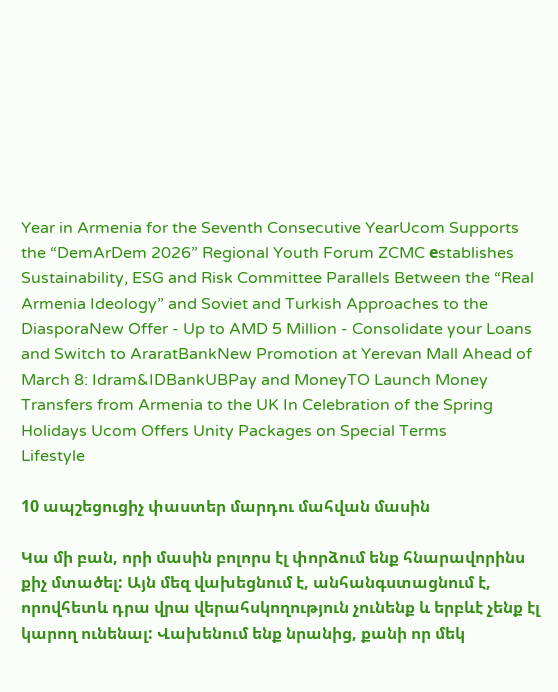Year in Armenia for the Seventh Consecutive YearUcom Supports the “DemArDem 2026” Regional Youth Forum ZCMC еstablishes Sustainability, ESG and Risk Committee Parallels Between the “Real Armenia Ideology” and Soviet and Turkish Approaches to the DiasporaNew Offer - Up to AMD 5 Million - Consolidate your Loans and Switch to AraratBankNew Promotion at Yerevan Mall Ahead of March 8: Idram&IDBankUBPay and MoneyTO Launch Money Transfers from Armenia to the UK In Celebration of the Spring Holidays Ucom Offers Unity Packages on Special Terms
Lifestyle

10 ապշեցուցիչ փաստեր մարդու մահվան մասին

Կա մի բան, որի մասին բոլորս էլ փորձում ենք հնարավորինս քիչ մտածել: Այն մեզ վախեցնում է, անհանգստացնում է, որովհետև դրա վրա վերահսկողություն չունենք և երբևէ չենք էլ կարող ունենալ: Վախենում ենք նրանից, քանի որ մեկ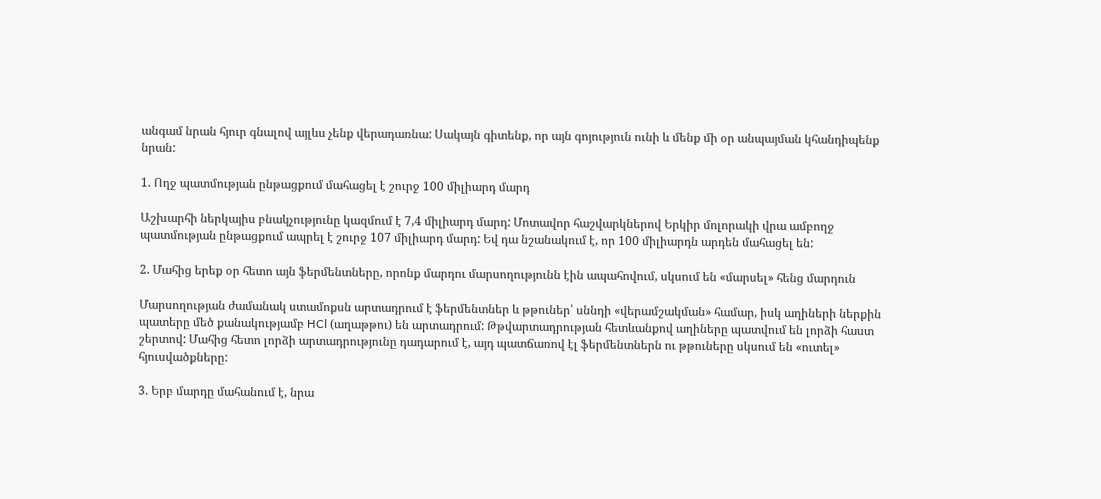անգամ նրան հյուր գնալով այլևս չենք վերադառնա: Սակայն գիտենք, որ այն գոյություն ունի և մենք մի օր անպայման կհանդիպենք նրան:

1. Ողջ պատմության ընթացքում մահացել է շուրջ 100 միլիարդ մարդ

Աշխարհի ներկայիս բնակչությունը կազմում է 7,4 միլիարդ մարդ: Մոտավոր հաշվարկներով Երկիր մոլորակի վրա ամբողջ պատմության ընթացքում ապրել է շուրջ 107 միլիարդ մարդ: Եվ դա նշանակում է, որ 100 միլիարդն արդեն մահացել են:

2. Մահից երեք օր հետո այն ֆերմենտները, որոնք մարդու մարսողությունն էին ապահովում, սկսում են «մարսել» հենց մարդուն

Մարսողության ժամանակ ստամոքսն արտադրում է ֆերմենտներ և թթուներ՝ սննդի «վերամշակման» համար, իսկ աղիների ներքին պատերը մեծ քանակությամբ HCl (աղաթթու) են արտադրում: Թթվարտադրության հետևանքով աղիները պատվում են լորձի հաստ շերտով: Մահից հետո լորձի արտադրությունը դադարում է, այդ պատճառով էլ ֆերմենտներն ու թթուները սկսում են «ուտել» հյուսվածքները:

3. Երբ մարդը մահանում է, նրա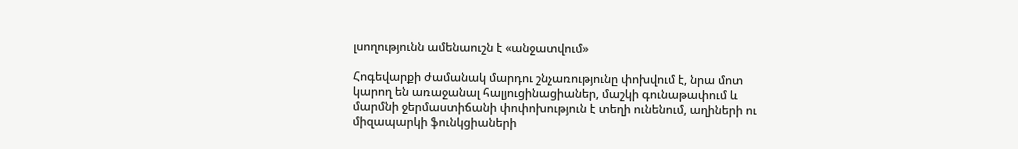լսողությունն ամենաուշն է «անջատվում»

Հոգեվարքի ժամանակ մարդու շնչառությունը փոխվում է, նրա մոտ կարող են առաջանալ հալյուցինացիաներ, մաշկի գունաթափում և մարմնի ջերմաստիճանի փոփոխություն է տեղի ունենում, աղիների ու միզապարկի ֆունկցիաների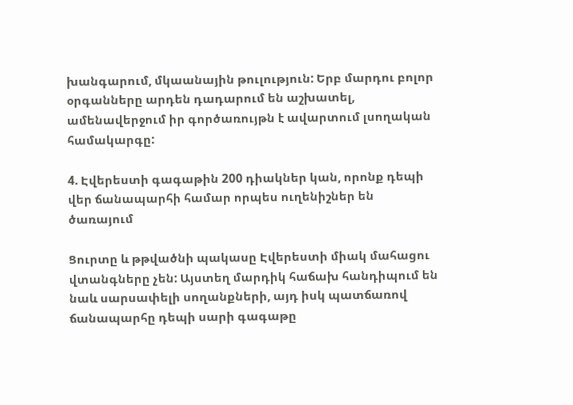խանգարում, մկաանային թուլություն: Երբ մարդու բոլոր օրգանները արդեն դադարում են աշխատել, ամենավերջում իր գործառույթն է ավարտում լսողական համակարգը:

4. Էվերեստի գագաթին 200 դիակներ կան, որոնք դեպի վեր ճանապարհի համար որպես ուղենիշներ են ծառայում

Ցուրտը և թթվածնի պակասը Էվերեստի միակ մահացու վտանգները չեն: Այստեղ մարդիկ հաճախ հանդիպում են նաև սարսափելի սողանքների, այդ իսկ պատճառով ճանապարհը դեպի սարի գագաթը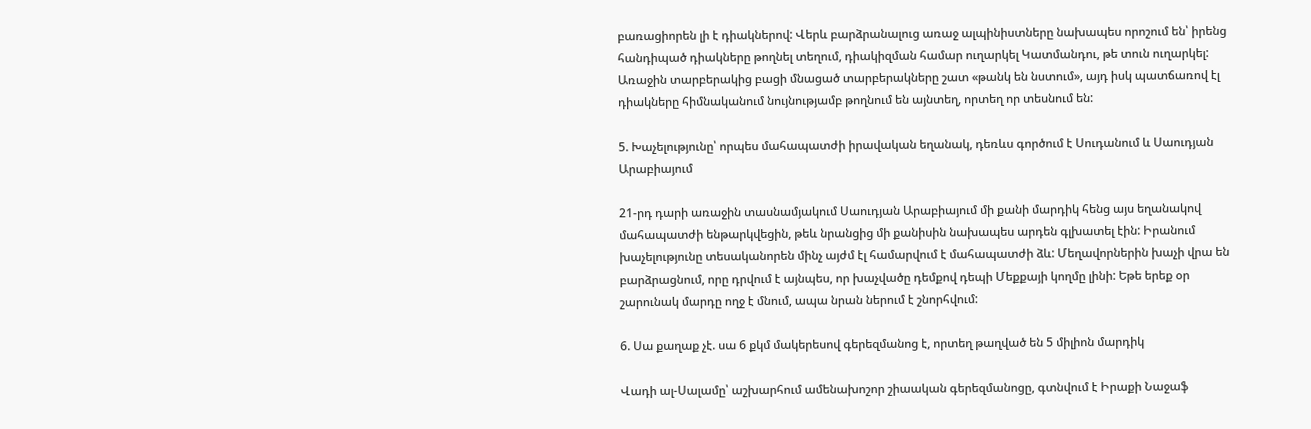բառացիորեն լի է դիակներով: Վերև բարձրանալուց առաջ ալպինիստները նախապես որոշում են՝ իրենց հանդիպած դիակները թողնել տեղում, դիակիզման համար ուղարկել Կատմանդու, թե տուն ուղարկել: Առաջին տարբերակից բացի մնացած տարբերակները շատ «թանկ են նստում», այդ իսկ պատճառով էլ դիակները հիմնականում նույնությամբ թողնում են այնտեղ, որտեղ որ տեսնում են:

5. Խաչելությունը՝ որպես մահապատժի իրավական եղանակ, դեռևս գործում է Սուդանում և Սաուդյան Արաբիայում

21-րդ դարի առաջին տասնամյակում Սաուդյան Արաբիայում մի քանի մարդիկ հենց այս եղանակով մահապատժի ենթարկվեցին, թեև նրանցից մի քանիսին նախապես արդեն գլխատել էին: Իրանում խաչելությունը տեսականորեն մինչ այժմ էլ համարվում է մահապատժի ձև: Մեղավորներին խաչի վրա են բարձրացնում, որը դրվում է այնպես, որ խաչվածը դեմքով դեպի Մեքքայի կողմը լինի: Եթե երեք օր շարունակ մարդը ողջ է մնում, ապա նրան ներում է շնորհվում:

6. Սա քաղաք չէ. սա 6 քկմ մակերեսով գերեզմանոց է, որտեղ թաղված են 5 միլիոն մարդիկ

Վադի ալ-Սալամը՝ աշխարհում ամենախոշոր շիաական գերեզմանոցը, գտնվում է Իրաքի Նաջաֆ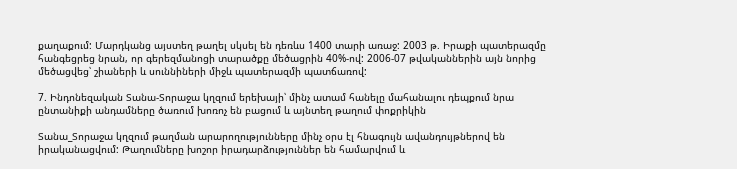քաղաքում: Մարդկանց այստեղ թաղել սկսել են դեռևս 1400 տարի առաջ: 2003 թ. Իրաքի պատերազմը հանգեցրեց նրան, որ գերեզմանոցի տարածքը մեծացրին 40%-ով: 2006-07 թվականներին այն նորից մեծացվեց՝ շիաների և սուննիների միջև պատերազմի պատճառով:

7. Ինդոնեզական Տանա-Տորաջա կղզում երեխայի՝ մինչ ատամ հանելը մահանալու դեպքում նրա ընտանիքի անդամները ծառում խոռոչ են բացում և այնտեղ թաղում փոքրիկին

Տանա_Տորաջա կղզում թաղման արարողությունները մինչ օրս էլ հնագույն ավանդույթներով են իրականացվում: Թաղումները խոշոր իրադարձություններ են համարվում և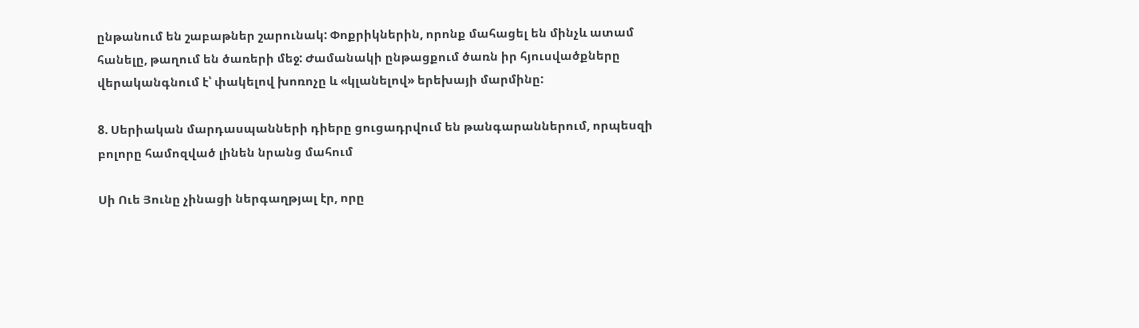ընթանում են շաբաթներ շարունակ: Փոքրիկներին, որոնք մահացել են մինչև ատամ հանելը, թաղում են ծառերի մեջ: Ժամանակի ընթացքում ծառն իր հյուսվածքները վերականգնում է՝ փակելով խոռոչը և «կլանելով» երեխայի մարմինը:

8. Սերիական մարդասպանների դիերը ցուցադրվում են թանգարաններում, որպեսզի բոլորը համոզված լինեն նրանց մահում

Սի Ուե Յունը չինացի ներգաղթյալ էր, որը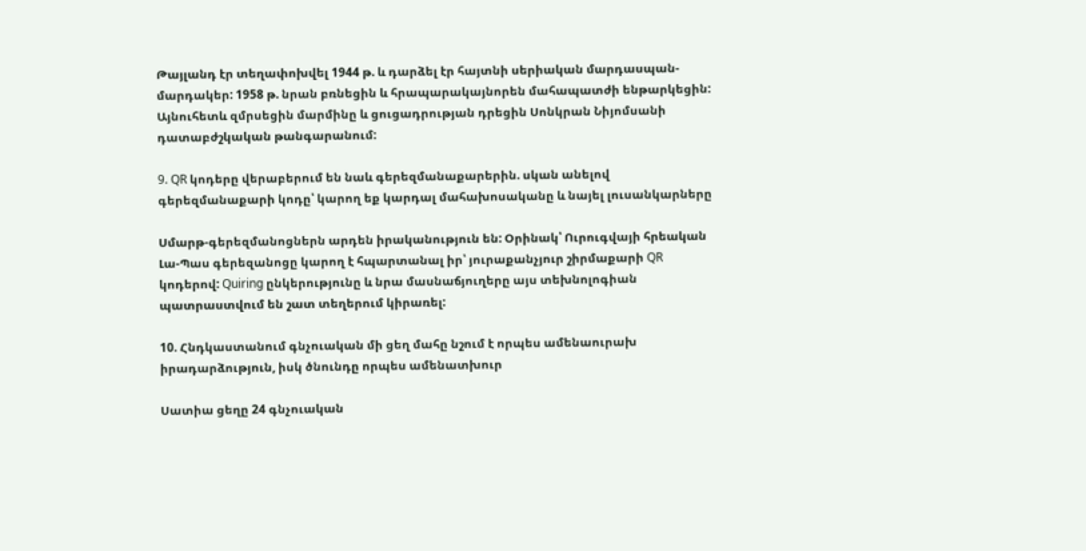Թայլանդ էր տեղափոխվել 1944 թ. և դարձել էր հայտնի սերիական մարդասպան-մարդակեր: 1958 թ. նրան բռնեցին և հրապարակայնորեն մահապատժի ենթարկեցին: Այնուհետև զմրսեցին մարմինը և ցուցադրության դրեցին Սոնկրան Նիյոմսանի դատաբժշկական թանգարանում:

9. QR կոդերը վերաբերում են նաև գերեզմանաքարերին. սկան անելով գերեզմանաքարի կոդը՝ կարող եք կարդալ մահախոսականը և նայել լուսանկարները

Սմարթ-գերեզմանոցներն արդեն իրականություն են: Օրինակ՝ Ուրուգվայի հրեական Լա-Պաս գերեզանոցը կարող է հպարտանալ իր՝ յուրաքանչյուր շիրմաքարի QR կոդերով: Quiring ընկերությունը և նրա մասնաճյուղերը այս տեխնոլոգիան պատրաստվում են շատ տեղերում կիրառել:

10. Հնդկաստանում գնչուական մի ցեղ մահը նշում է որպես ամենաուրախ իրադարձություն, իսկ ծնունդը որպես ամենատխուր

Սատիա ցեղը 24 գնչուական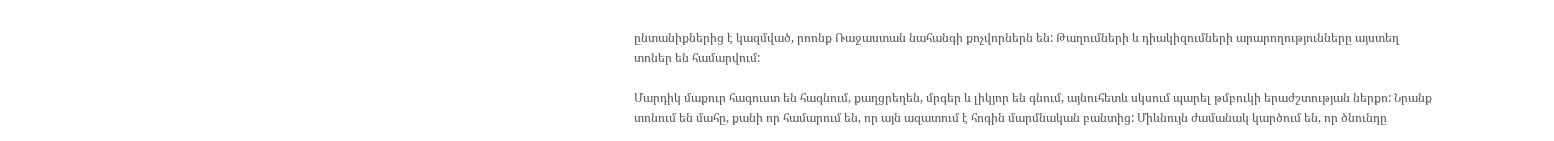ընտանիքներից է կազմված, րոոնք Ռաջաստան նահանգի քոչվորներն են: Թաղումների և դիակիզումների արարողությունները այստեղ տոներ են համարվում:

Մարդիկ մաքուր հագուստ են հագնում, քաղցրեղեն, մրգեր և լիկյոր են գնում, այնուհետև սկսում պարել թմբուկի երաժշտության ներքո: Նրանք տոնում են մահը, քանի որ համարում են, որ այն ազատում է հոգին մարմնական բանտից: Միևնույն ժամանակ կարծում են, որ ծնունդը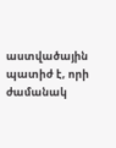աստվածային պատիժ է, որի ժամանակ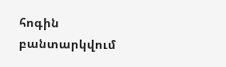հոգին բանտարկվում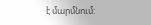է մարմնում: